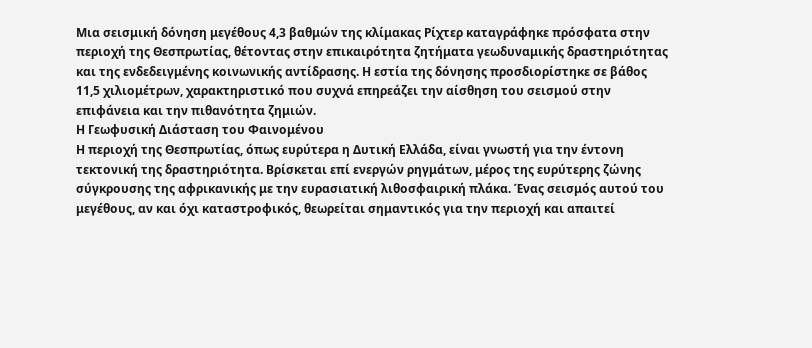Μια σεισμική δόνηση μεγέθους 4,3 βαθμών της κλίμακας Ρίχτερ καταγράφηκε πρόσφατα στην περιοχή της Θεσπρωτίας, θέτοντας στην επικαιρότητα ζητήματα γεωδυναμικής δραστηριότητας και της ενδεδειγμένης κοινωνικής αντίδρασης. Η εστία της δόνησης προσδιορίστηκε σε βάθος 11,5 χιλιομέτρων, χαρακτηριστικό που συχνά επηρεάζει την αίσθηση του σεισμού στην επιφάνεια και την πιθανότητα ζημιών.
Η Γεωφυσική Διάσταση του Φαινομένου
Η περιοχή της Θεσπρωτίας, όπως ευρύτερα η Δυτική Ελλάδα, είναι γνωστή για την έντονη τεκτονική της δραστηριότητα. Βρίσκεται επί ενεργών ρηγμάτων, μέρος της ευρύτερης ζώνης σύγκρουσης της αφρικανικής με την ευρασιατική λιθοσφαιρική πλάκα. Ένας σεισμός αυτού του μεγέθους, αν και όχι καταστροφικός, θεωρείται σημαντικός για την περιοχή και απαιτεί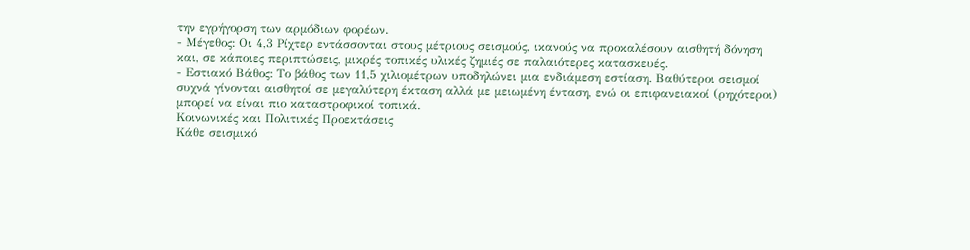την εγρήγορση των αρμόδιων φορέων.
- Μέγεθος: Οι 4,3 Ρίχτερ εντάσσονται στους μέτριους σεισμούς, ικανούς να προκαλέσουν αισθητή δόνηση και, σε κάποιες περιπτώσεις, μικρές τοπικές υλικές ζημιές σε παλαιότερες κατασκευές.
- Εστιακό Βάθος: Το βάθος των 11,5 χιλιομέτρων υποδηλώνει μια ενδιάμεση εστίαση. Βαθύτεροι σεισμοί συχνά γίνονται αισθητοί σε μεγαλύτερη έκταση αλλά με μειωμένη ένταση, ενώ οι επιφανειακοί (ρηχότεροι) μπορεί να είναι πιο καταστροφικοί τοπικά.
Κοινωνικές και Πολιτικές Προεκτάσεις
Κάθε σεισμικό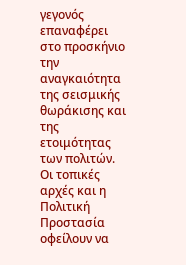γεγονός επαναφέρει στο προσκήνιο την αναγκαιότητα της σεισμικής θωράκισης και της ετοιμότητας των πολιτών. Οι τοπικές αρχές και η Πολιτική Προστασία οφείλουν να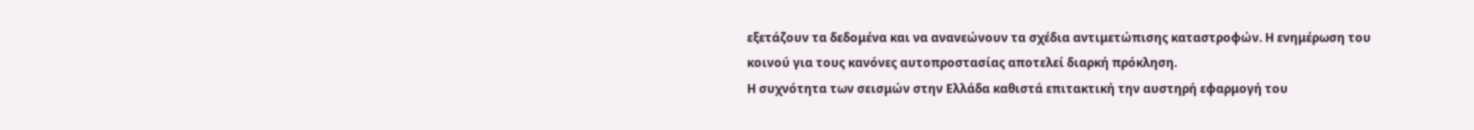εξετάζουν τα δεδομένα και να ανανεώνουν τα σχέδια αντιμετώπισης καταστροφών. Η ενημέρωση του κοινού για τους κανόνες αυτοπροστασίας αποτελεί διαρκή πρόκληση.
Η συχνότητα των σεισμών στην Ελλάδα καθιστά επιτακτική την αυστηρή εφαρμογή του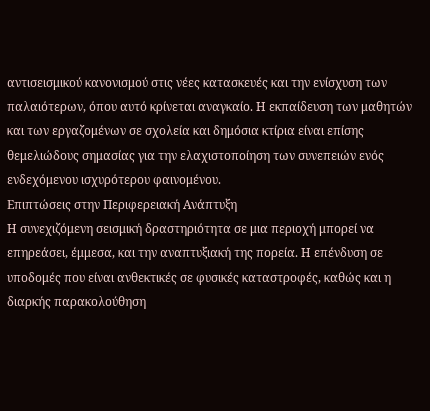αντισεισμικού κανονισμού στις νέες κατασκευές και την ενίσχυση των παλαιότερων, όπου αυτό κρίνεται αναγκαίο. Η εκπαίδευση των μαθητών και των εργαζομένων σε σχολεία και δημόσια κτίρια είναι επίσης θεμελιώδους σημασίας για την ελαχιστοποίηση των συνεπειών ενός ενδεχόμενου ισχυρότερου φαινομένου.
Επιπτώσεις στην Περιφερειακή Ανάπτυξη
Η συνεχιζόμενη σεισμική δραστηριότητα σε μια περιοχή μπορεί να επηρεάσει, έμμεσα, και την αναπτυξιακή της πορεία. Η επένδυση σε υποδομές που είναι ανθεκτικές σε φυσικές καταστροφές, καθώς και η διαρκής παρακολούθηση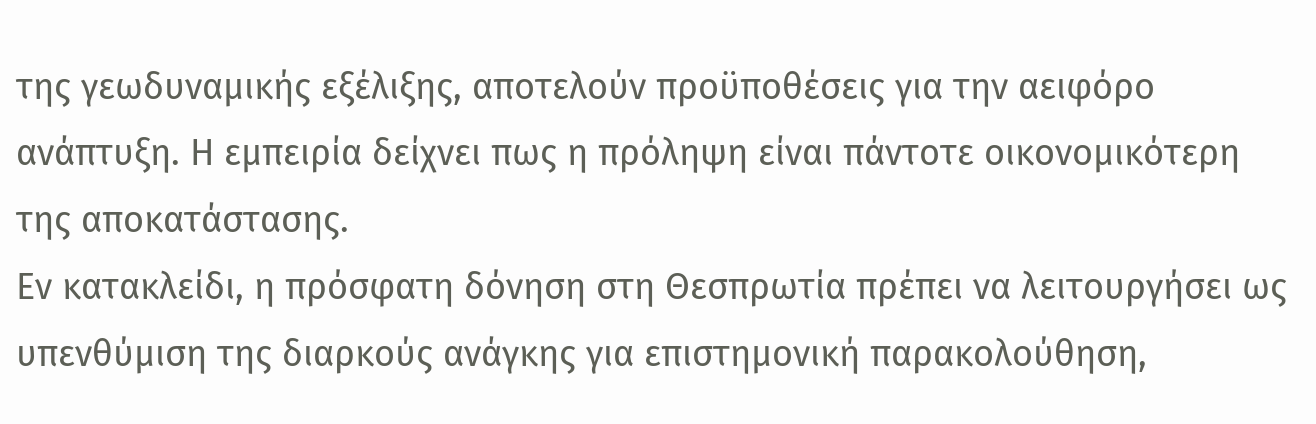της γεωδυναμικής εξέλιξης, αποτελούν προϋποθέσεις για την αειφόρο ανάπτυξη. Η εμπειρία δείχνει πως η πρόληψη είναι πάντοτε οικονομικότερη της αποκατάστασης.
Εν κατακλείδι, η πρόσφατη δόνηση στη Θεσπρωτία πρέπει να λειτουργήσει ως υπενθύμιση της διαρκούς ανάγκης για επιστημονική παρακολούθηση,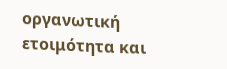οργανωτική ετοιμότητα και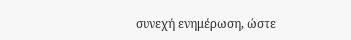συνεχή ενημέρωση, ώστε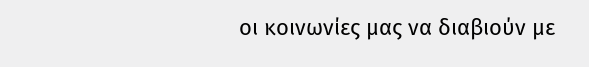οι κοινωνίες μας να διαβιούν με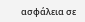ασφάλεια σε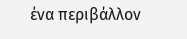ένα περιβάλλον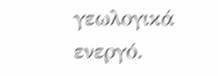γεωλογικά ενεργό.